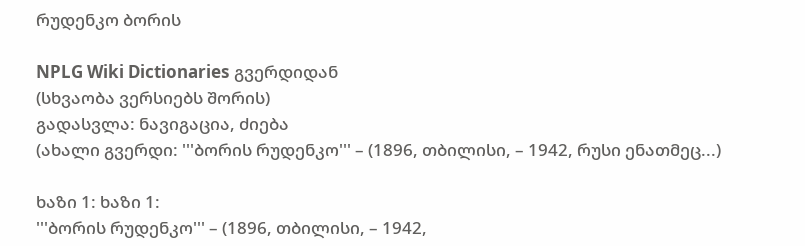რუდენკო ბორის

NPLG Wiki Dictionaries გვერდიდან
(სხვაობა ვერსიებს შორის)
გადასვლა: ნავიგაცია, ძიება
(ახალი გვერდი: '''ბორის რუდენკო''' – (1896, თბილისი, – 1942, რუსი ენათმეც...)

ხაზი 1: ხაზი 1:
'''ბორის რუდენკო''' – (1896, თბილისი, – 1942,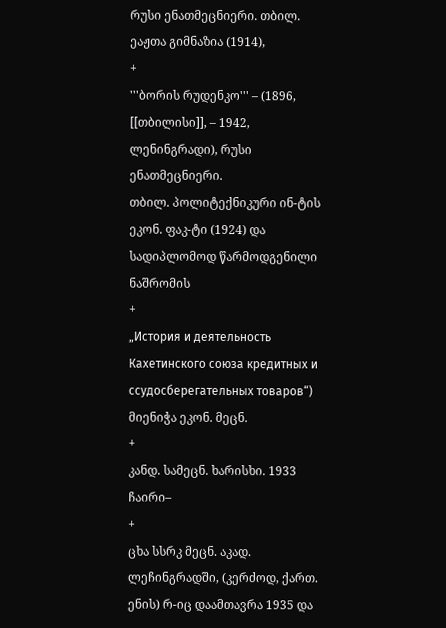რუსი ენათმეცნიერი. თბილ. ეაჟთა გიმნაზია (1914),
+
'''ბორის რუდენკო''' – (1896, [[თბილისი]], – 1942, ლენინგრადი), რუსი ენათმეცნიერი.
თბილ. პოლიტექნიკური ინ-ტის ეკონ. ფაკ-ტი (1924) და სადიპლომოდ წარმოდგენილი ნაშრომის
+
„История и деятельность Кахетинского союза кредитных и ссудосберегательных товаров“) მიენიჭა ეკონ. მეცნ.
+
კანდ. სამეცნ. ხარისხი. 1933 ჩაირი–
+
ცხა სსრკ მეცნ. აკად. ლეჩინგრადში, (კერძოდ, ქართ. ენის) რ-იც დაამთავრა 1935 და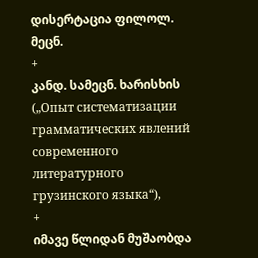დისერტაცია ფილოლ. მეცნ.
+
კანდ. სამეცნ. ხარისხის („Опыт систематизации грамматических явлений современного литературного грузинского языка“),
+
იმავე წლიდან მუშაობდა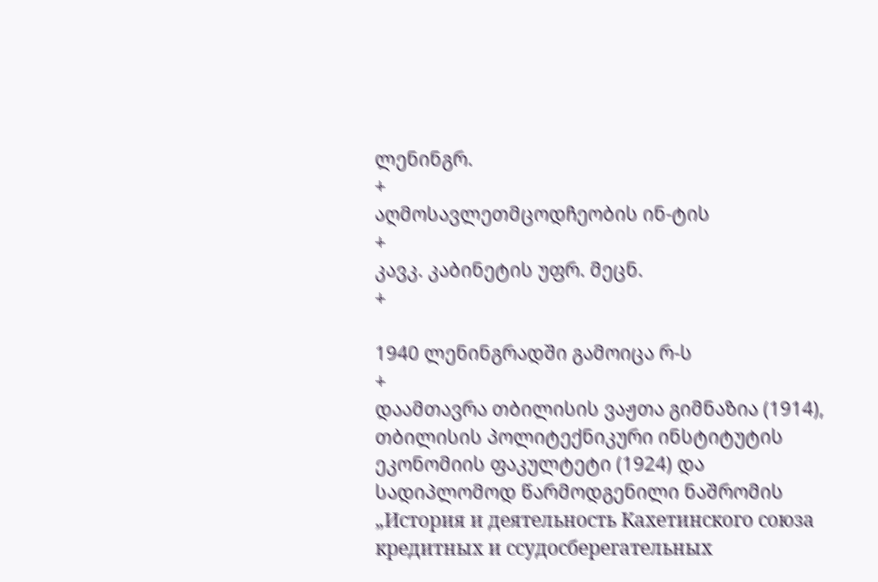ლენინგრ.
+
აღმოსავლეთმცოდჩეობის ინ-ტის
+
კავკ. კაბინეტის უფრ. მეცნ.
+

1940 ლენინგრადში გამოიცა რ-ს
+
დაამთავრა თბილისის ვაჟთა გიმნაზია (1914), თბილისის პოლიტექნიკური ინსტიტუტის ეკონომიის ფაკულტეტი (1924) და სადიპლომოდ წარმოდგენილი ნაშრომის „История и деятельность Кахетинского союза кредитных и ссудосберегательных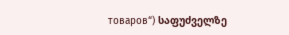товаров“) საფუძველზე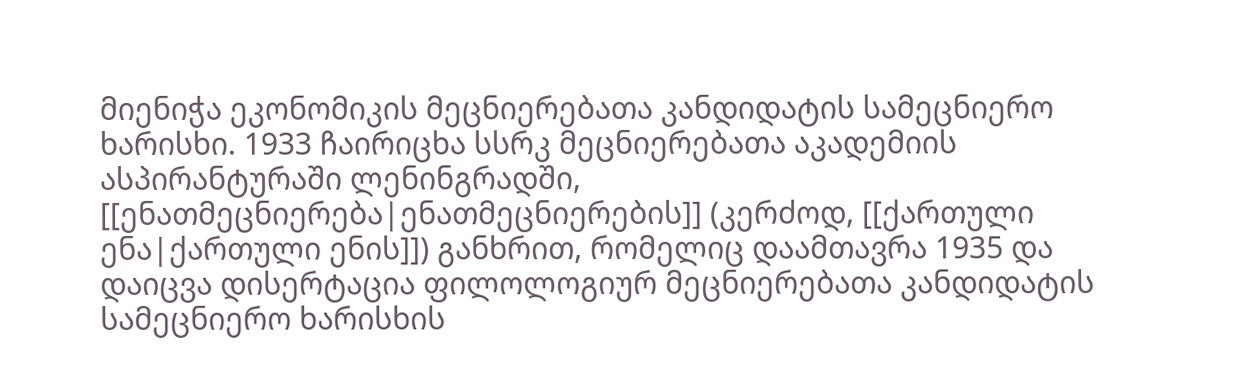მიენიჭა ეკონომიკის მეცნიერებათა კანდიდატის სამეცნიერო ხარისხი. 1933 ჩაირიცხა სსრკ მეცნიერებათა აკადემიის ასპირანტურაში ლენინგრადში, [[ენათმეცნიერება|ენათმეცნიერების]] (კერძოდ, [[ქართული ენა|ქართული ენის]]) განხრით, რომელიც დაამთავრა 1935 და დაიცვა დისერტაცია ფილოლოგიურ მეცნიერებათა კანდიდატის სამეცნიერო ხარისხის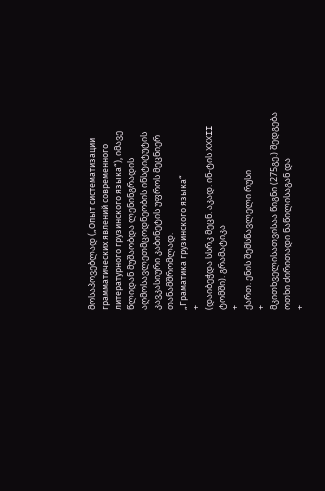მოსაპოვებლად („Опыт систематизации грамматических явлений современного литературного грузинского языка“), იმავე წლიდან მუშაობდა ლენინგრადის აღმოსავლეთმცოდნეობის ინსტიტუტის კავკასიური კაბინეტის უფროს მეცნიერ თანამშრომლად.
„Граматика грузинского языка“
+
(დაიბეჭდა სსრკ მეცნ. აკად. ინ-ტის XXXII ტომში). გრამატიკა
+
ქართ. ენის შემსწავლელი რუსი
+
მკითხველისათვისაა წიგნი (275გე.) შედგება ოთხი ძირითადი ნაწილისაგან და
+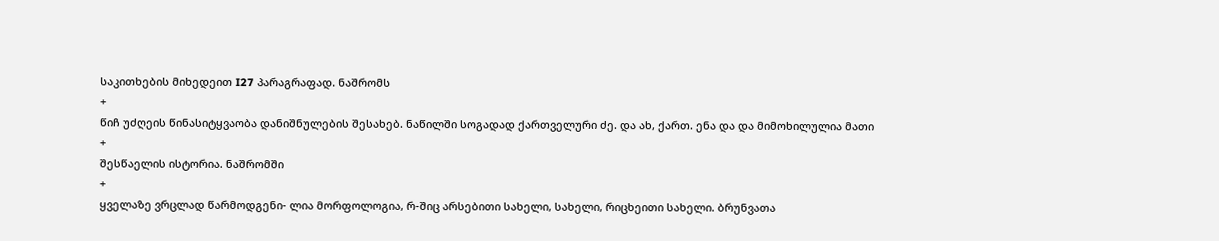საკითხების მიხედეით I27 პარაგრაფად. ნაშრომს
+
წიჩ უძღეის წინასიტყვაობა დანიშნულების შესახებ. ნაწილში სოგადად ქართველური ძე. და ახ, ქართ. ენა და და მიმოხილულია მათი
+
შესწაელის ისტორია. ნაშრომში
+
ყველაზე ვრცლად წარმოდგენი- ლია მორფოლოგია, რ-შიც არსებითი სახელი, სახელი, რიცხეითი სახელი. ბრუნვათა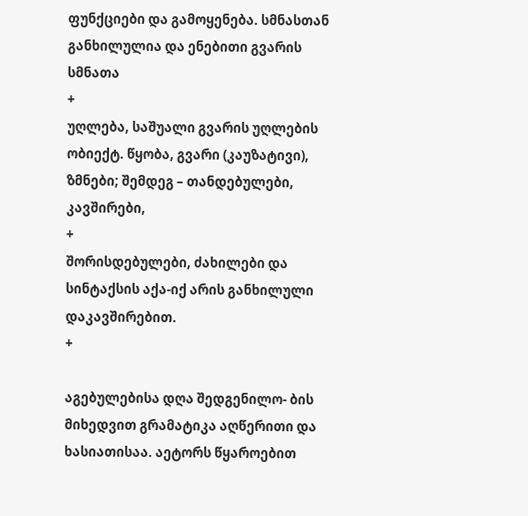ფუნქციები და გამოყენება. სმნასთან განხილულია და ენებითი გვარის სმნათა
+
უღლება, საშუალი გვარის უღლების ობიექტ. წყობა, გვარი (კაუზატივი), ზმნები; შემდეგ – თანდებულები, კავშირები,
+
შორისდებულები, ძახილები და სინტაქსის აქა-იქ არის განხილული დაკავშირებით.
+

აგებულებისა დღა შედგენილო- ბის მიხედვით გრამატიკა აღწერითი და ხასიათისაა. აეტორს წყაროებით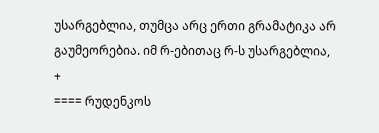უსარგებლია, თუმცა არც ერთი გრამატიკა არ გაუმეორებია. იმ რ-ებითაც რ-ს უსარგებლია,
+
==== რუდენკოს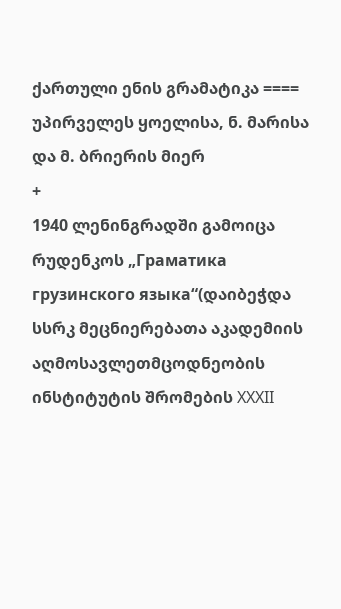ქართული ენის გრამატიკა ====
უპირველეს ყოელისა, ნ. მარისა და მ. ბრიერის მიერ
+
1940 ლენინგრადში გამოიცა რუდენკოს „Граматика грузинского языка“(დაიბეჭდა სსრკ მეცნიერებათა აკადემიის აღმოსავლეთმცოდნეობის ინსტიტუტის შრომების XXXII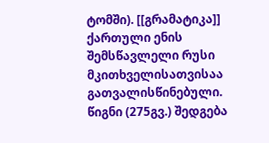ტომში). [[გრამატიკა]] ქართული ენის შემსწავლელი რუსი მკითხველისათვისაა გათვალისწინებული. წიგნი (275გვ.) შედგება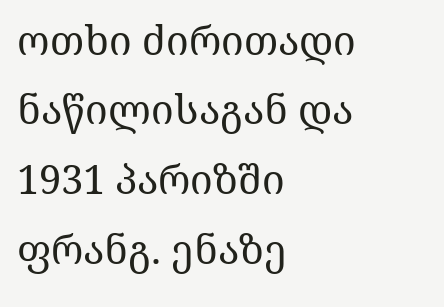ოთხი ძირითადი ნაწილისაგან და
1931 პარიზში ფრანგ. ენაზე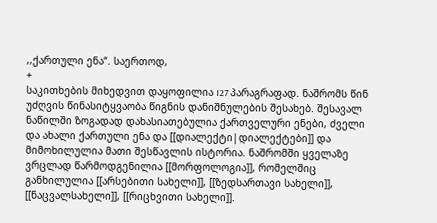,,ქართული ენა“. საერთოდ,
+
საკითხების მიხედვით დაყოფილია I27 პარაგრაფად. ნაშრომს წინ უძღვის წინასიტყვაობა წიგნის დანიშნულების შესახებ. შესავალ ნაწილში ზოგადად დახასიათებულია ქართველური ენები, ძველი და ახალი ქართული ენა და [[დიალექტი|დიალექტები]] და მიმოხილულია მათი შესწავლის ისტორია. ნაშრომში ყველაზე ვრცლად წარმოდგენილია [[მორფოლოგია]], რომელშიც განხილულია [[არსებითი სახელი]], [[ზედსართავი სახელი]], [[ნაცვალსახელი]], [[რიცხვითი სახელი]].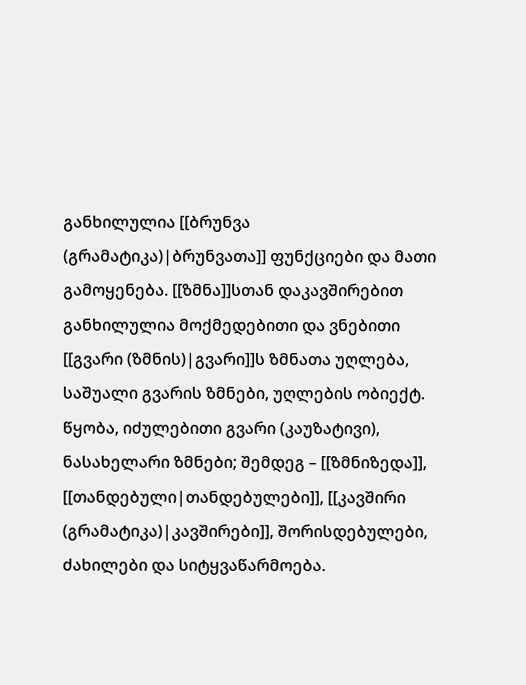განხილულია [[ბრუნვა (გრამატიკა)|ბრუნვათა]] ფუნქციები და მათი გამოყენება. [[ზმნა]]სთან დაკავშირებით განხილულია მოქმედებითი და ვნებითი [[გვარი (ზმნის)|გვარი]]ს ზმნათა უღლება, საშუალი გვარის ზმნები, უღლების ობიექტ. წყობა, იძულებითი გვარი (კაუზატივი), ნასახელარი ზმნები; შემდეგ – [[ზმნიზედა]], [[თანდებული|თანდებულები]], [[კავშირი (გრამატიკა)|კავშირები]], შორისდებულები, ძახილები და სიტყვაწარმოება.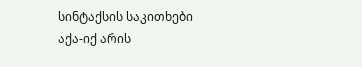სინტაქსის საკითხები აქა-იქ არის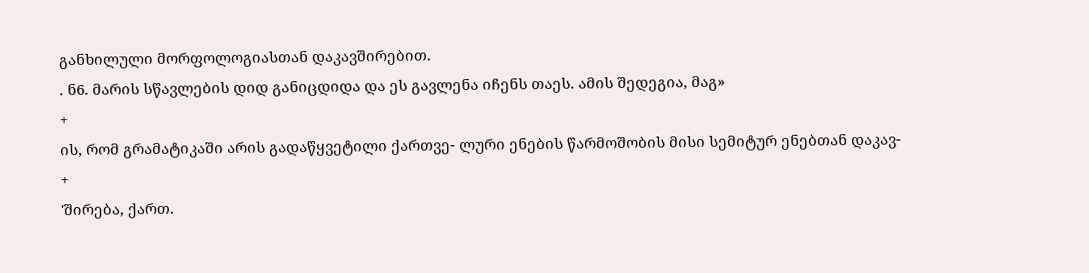განხილული მორფოლოგიასთან დაკავშირებით.
. ნ6. მარის სწავლების დიდ განიცდიდა და ეს გავლენა იჩენს თაეს. ამის შედეგია, მაგ»
+
ის, რომ გრამატიკაში არის გადაწყვეტილი ქართვე- ლური ენების წარმოშობის მისი სემიტურ ენებთან დაკავ-
+
'შირება, ქართ.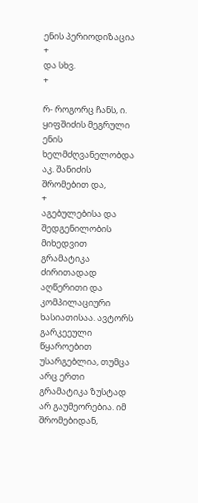ენის პერიოდიზაცია
+
და სხვ.
+

რ- როგორც ჩანს, ი. ყიფშიძის მეგრული ენის ხელმძღვანელობდა აკ. შანიძის შრომებით და,
+
აგებულებისა და შედგენილობის მიხედვით გრამატიკა ძირითადად აღწერითი და კომპილაციური ხასიათისაა. ავტორს გარკეეული წყაროებით უსარგებლია, თუმცა არც ერთი გრამატიკა ზუსტად არ გაუმეორებია. იმ შრომებიდან,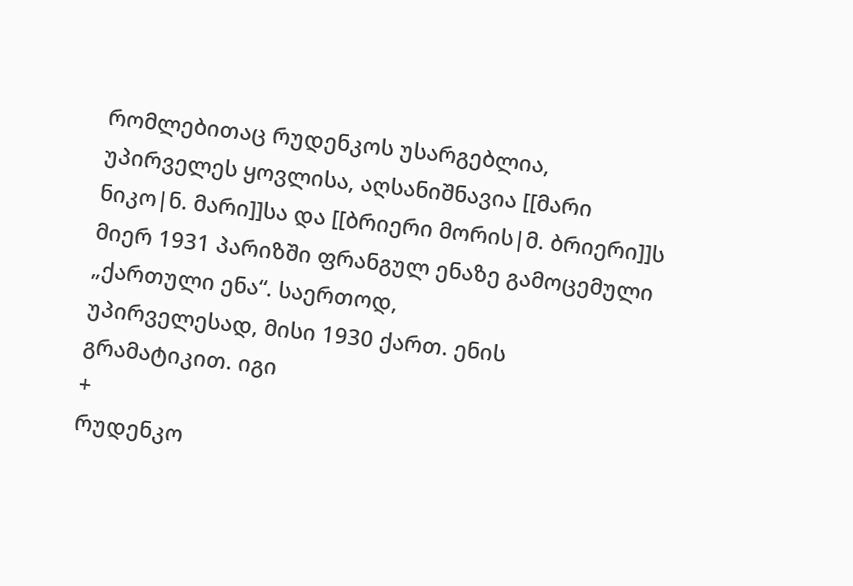რომლებითაც რუდენკოს უსარგებლია, უპირველეს ყოვლისა, აღსანიშნავია [[მარი ნიკო|ნ. მარი]]სა და [[ბრიერი მორის|მ. ბრიერი]]ს მიერ 1931 პარიზში ფრანგულ ენაზე გამოცემული „ქართული ენა“. საერთოდ,
უპირველესად, მისი 1930 ქართ. ენის გრამატიკით. იგი
+
რუდენკო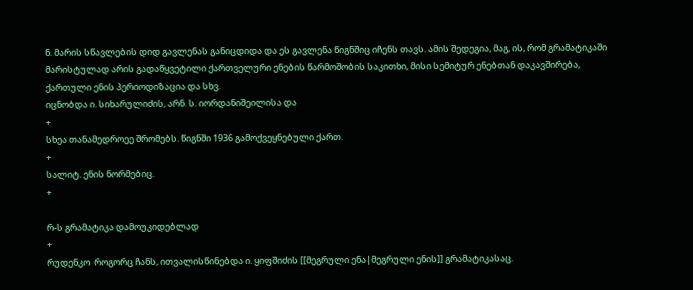ნ. მარის სწავლების დიდ გავლენას განიცდიდა და ეს გავლენა წიგნშიც იჩენს თავს. ამის შედეგია, მაგ, ის, რომ გრამატიკაში მარისტულად არის გადაწყვეტილი ქართველური ენების წარმოშობის საკითხი, მისი სემიტურ ენებთან დაკავშირება, ქართული ენის პერიოდიზაცია და სხვ.
იცნობდა ი. სიხარულიძის, არნ. ს. იორდანიშეილისა და
+
სხეა თანამედროეე შრომებს. წიგნში 1936 გამოქვეყნებული ქართ.
+
სალიტ. ენის ნორმებიც.
+

რ-ს გრამატიკა დამოუკიდებლად
+
რუდენკო  როგორც ჩანს, ითვალისწინებდა ი. ყიფშიძის [[მეგრული ენა|მეგრული ენის]] გრამატიკასაც.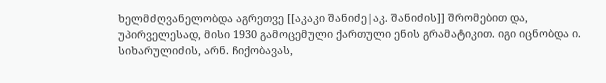ხელმძღვანელობდა აგრეთვე [[აკაკი შანიძე|აკ. შანიძის]] შრომებით და, უპირველესად, მისი 1930 გამოცემული ქართული ენის გრამატიკით. იგი იცნობდა ი. სიხარულიძის, არნ. ჩიქობავას,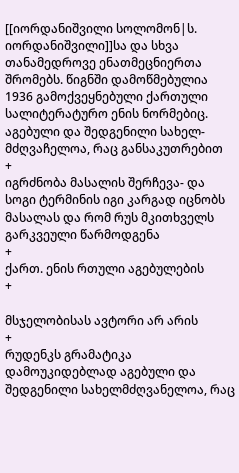[[იორდანიშვილი სოლომონ|ს. იორდანიშვილი]]სა და სხვა თანამედროვე ენათმეცნიერთა შრომებს. წიგნში დამოწმებულია 1936 გამოქვეყნებული ქართული სალიტერატურო ენის ნორმებიც.
აგებული და შედგენილი სახელ- მძღვაჩელოა, რაც განსაკუთრებით
+
იგრძნობა მასალის შერჩევა- და სოგი ტერმინის იგი კარგად იცნობს მასალას და რომ რუს მკითხველს გარკვეული წარმოდგენა
+
ქართ. ენის რთული აგებულების
+

მსჯელობისას ავტორი არ არის
+
რუდენკს გრამატიკა დამოუკიდებლად აგებული და შედგენილი სახელმძღვანელოა, რაც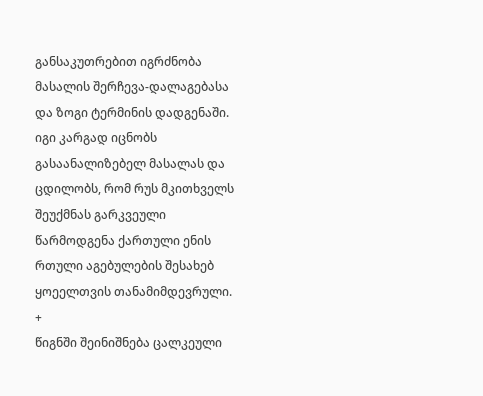განსაკუთრებით იგრძნობა მასალის შერჩევა-დალაგებასა და ზოგი ტერმინის დადგენაში. იგი კარგად იცნობს გასაანალიზებელ მასალას და ცდილობს, რომ რუს მკითხველს შეუქმნას გარკვეული წარმოდგენა ქართული ენის რთული აგებულების შესახებ
ყოეელთვის თანამიმდევრული.
+
წიგნში შეინიშნება ცალკეული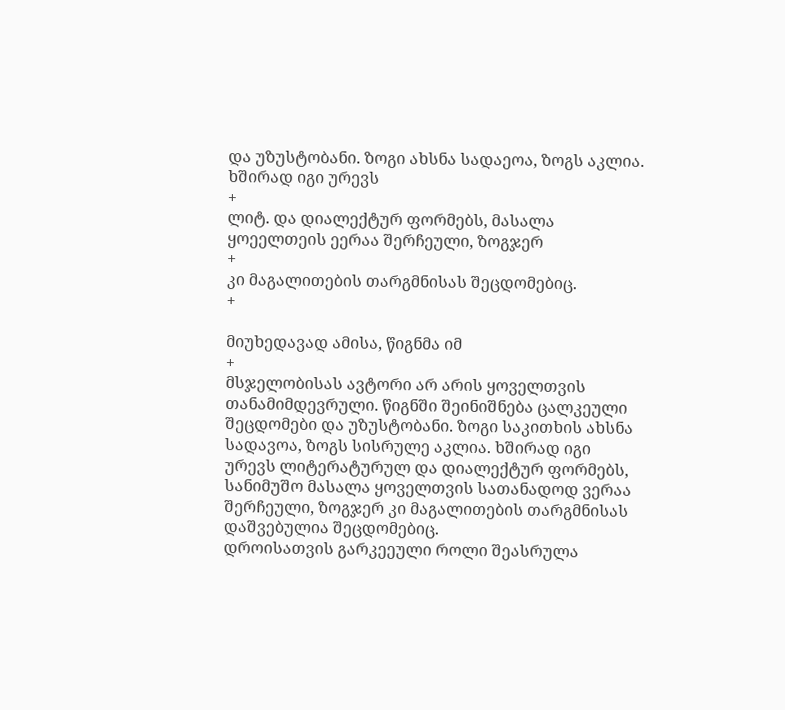და უზუსტობანი. ზოგი ახსნა სადაეოა, ზოგს აკლია. ხშირად იგი ურევს
+
ლიტ. და დიალექტურ ფორმებს, მასალა ყოეელთეის ეერაა შერჩეული, ზოგჯერ
+
კი მაგალითების თარგმნისას შეცდომებიც.
+

მიუხედავად ამისა, წიგნმა იმ
+
მსჯელობისას ავტორი არ არის ყოველთვის თანამიმდევრული. წიგნში შეინიშნება ცალკეული შეცდომები და უზუსტობანი. ზოგი საკითხის ახსნა სადავოა, ზოგს სისრულე აკლია. ხშირად იგი ურევს ლიტერატურულ და დიალექტურ ფორმებს, სანიმუშო მასალა ყოველთვის სათანადოდ ვერაა შერჩეული, ზოგჯერ კი მაგალითების თარგმნისას დაშვებულია შეცდომებიც.
დროისათვის გარკეეული როლი შეასრულა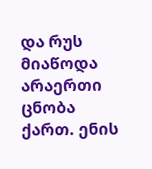და რუს მიაწოდა არაერთი ცნობა ქართ. ენის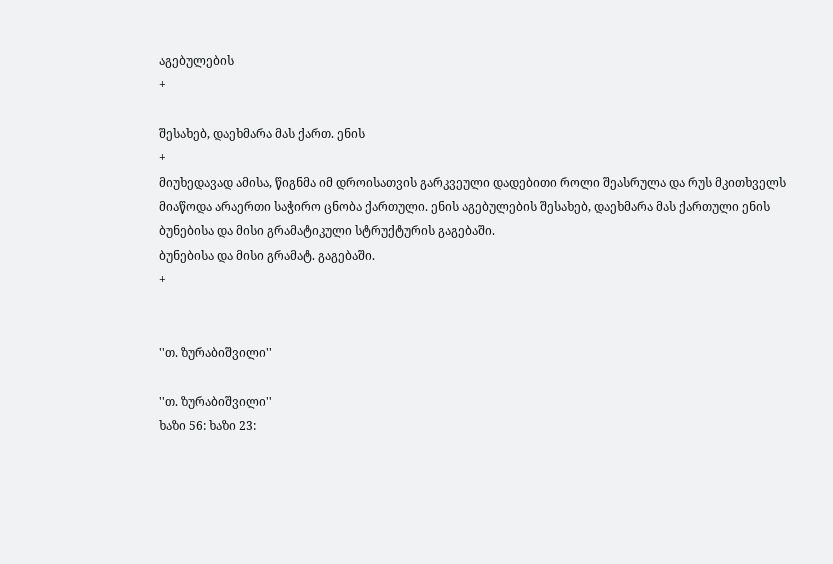აგებულების
+

შესახებ, დაეხმარა მას ქართ. ენის
+
მიუხედავად ამისა, წიგნმა იმ დროისათვის გარკვეული დადებითი როლი შეასრულა და რუს მკითხველს მიაწოდა არაერთი საჭირო ცნობა ქართული. ენის აგებულების შესახებ, დაეხმარა მას ქართული ენის ბუნებისა და მისი გრამატიკული სტრუქტურის გაგებაში.
ბუნებისა და მისი გრამატ. გაგებაში.
+


''თ. ზურაბიშვილი''

''თ. ზურაბიშვილი''
ხაზი 56: ხაზი 23: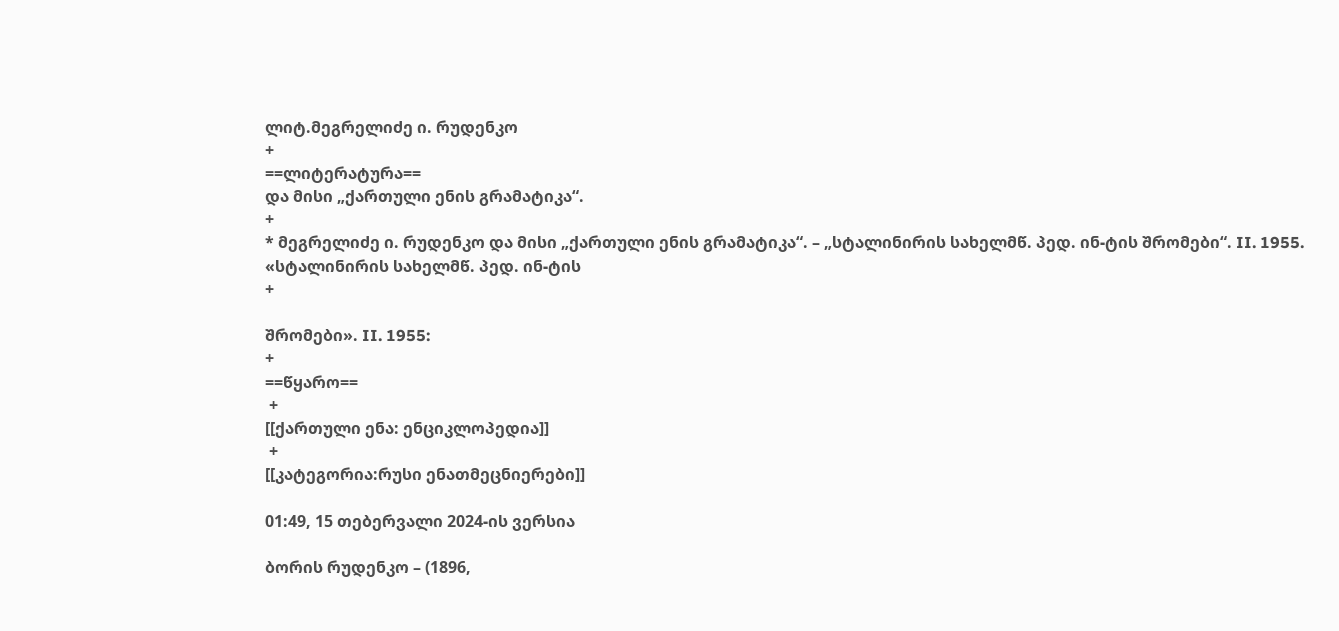ლიტ.მეგრელიძე ი. რუდენკო
+
==ლიტერატურა==
და მისი „ქართული ენის გრამატიკა“.
+
* მეგრელიძე ი. რუდენკო და მისი „ქართული ენის გრამატიკა“. – „სტალინირის სახელმწ. პედ. ინ-ტის შრომები“. II. 1955.
«სტალინირის სახელმწ. პედ. ინ-ტის
+

შრომები». II. 1955:
+
==წყარო==
 +
[[ქართული ენა: ენციკლოპედია]]
 +
[[კატეგორია:რუსი ენათმეცნიერები]]

01:49, 15 თებერვალი 2024-ის ვერსია

ბორის რუდენკო – (1896,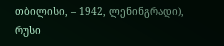თბილისი, – 1942, ლენინგრადი), რუსი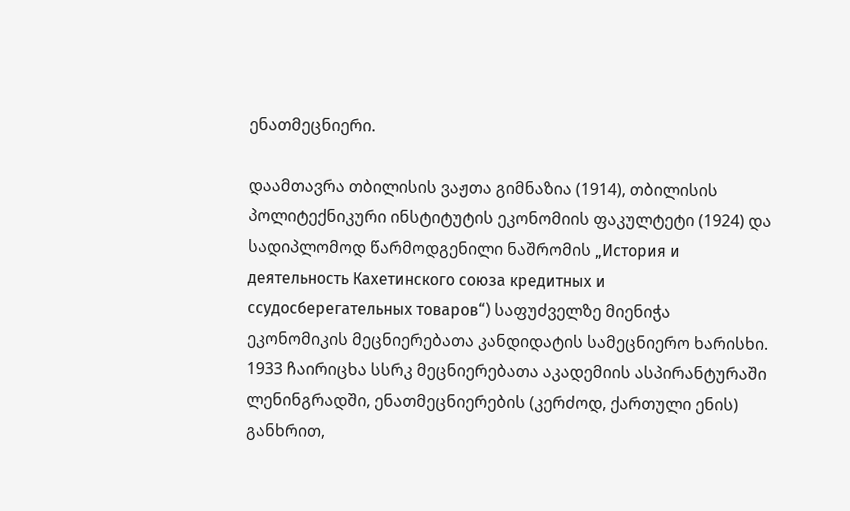ენათმეცნიერი.

დაამთავრა თბილისის ვაჟთა გიმნაზია (1914), თბილისის პოლიტექნიკური ინსტიტუტის ეკონომიის ფაკულტეტი (1924) და სადიპლომოდ წარმოდგენილი ნაშრომის „История и деятельность Кахетинского союза кредитных и ссудосберегательных товаров“) საფუძველზე მიენიჭა ეკონომიკის მეცნიერებათა კანდიდატის სამეცნიერო ხარისხი. 1933 ჩაირიცხა სსრკ მეცნიერებათა აკადემიის ასპირანტურაში ლენინგრადში, ენათმეცნიერების (კერძოდ, ქართული ენის) განხრით,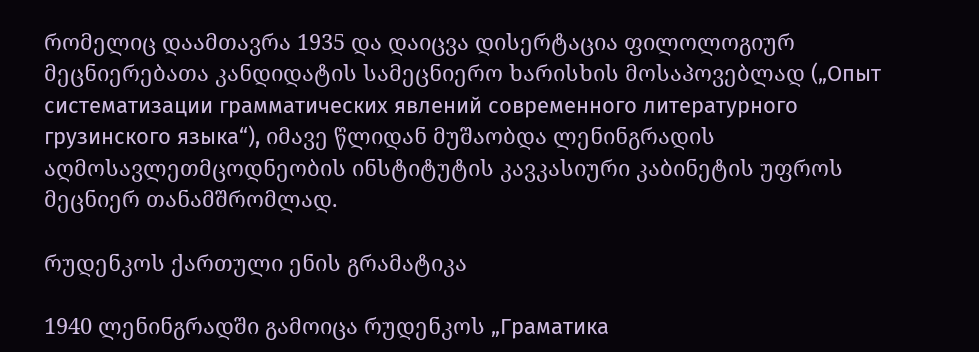რომელიც დაამთავრა 1935 და დაიცვა დისერტაცია ფილოლოგიურ მეცნიერებათა კანდიდატის სამეცნიერო ხარისხის მოსაპოვებლად („Опыт систематизации грамматических явлений современного литературного грузинского языка“), იმავე წლიდან მუშაობდა ლენინგრადის აღმოსავლეთმცოდნეობის ინსტიტუტის კავკასიური კაბინეტის უფროს მეცნიერ თანამშრომლად.

რუდენკოს ქართული ენის გრამატიკა

1940 ლენინგრადში გამოიცა რუდენკოს „Граматика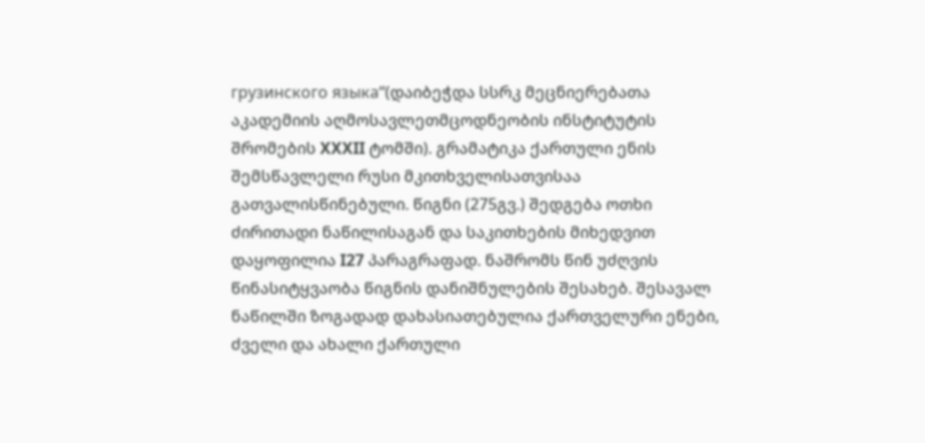грузинского языка“(დაიბეჭდა სსრკ მეცნიერებათა აკადემიის აღმოსავლეთმცოდნეობის ინსტიტუტის შრომების XXXII ტომში). გრამატიკა ქართული ენის შემსწავლელი რუსი მკითხველისათვისაა გათვალისწინებული. წიგნი (275გვ.) შედგება ოთხი ძირითადი ნაწილისაგან და საკითხების მიხედვით დაყოფილია I27 პარაგრაფად. ნაშრომს წინ უძღვის წინასიტყვაობა წიგნის დანიშნულების შესახებ. შესავალ ნაწილში ზოგადად დახასიათებულია ქართველური ენები, ძველი და ახალი ქართული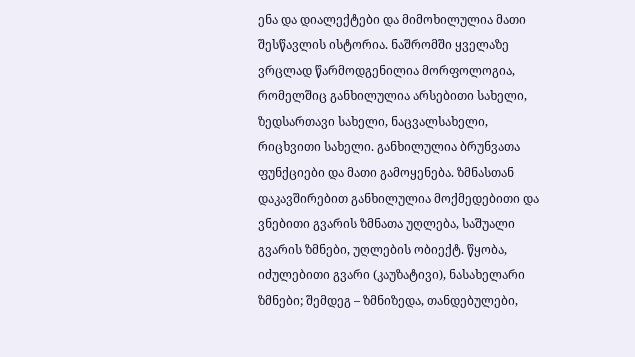ენა და დიალექტები და მიმოხილულია მათი შესწავლის ისტორია. ნაშრომში ყველაზე ვრცლად წარმოდგენილია მორფოლოგია, რომელშიც განხილულია არსებითი სახელი, ზედსართავი სახელი, ნაცვალსახელი, რიცხვითი სახელი. განხილულია ბრუნვათა ფუნქციები და მათი გამოყენება. ზმნასთან დაკავშირებით განხილულია მოქმედებითი და ვნებითი გვარის ზმნათა უღლება, საშუალი გვარის ზმნები, უღლების ობიექტ. წყობა, იძულებითი გვარი (კაუზატივი), ნასახელარი ზმნები; შემდეგ – ზმნიზედა, თანდებულები,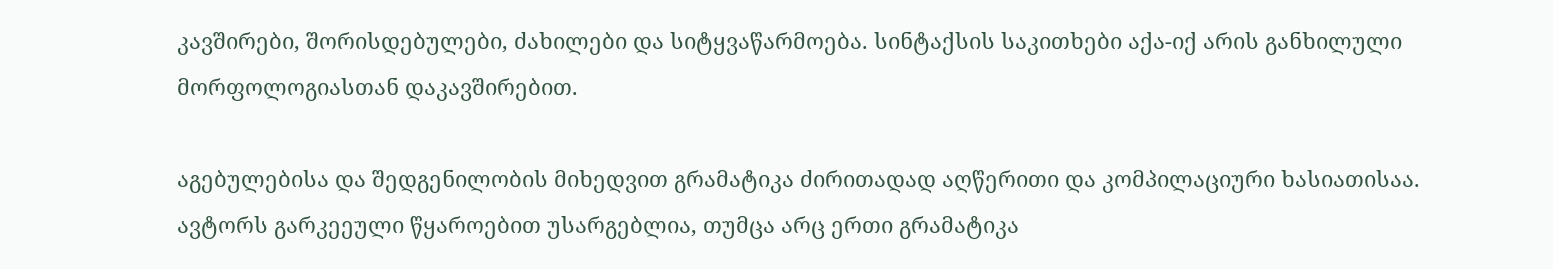კავშირები, შორისდებულები, ძახილები და სიტყვაწარმოება. სინტაქსის საკითხები აქა-იქ არის განხილული მორფოლოგიასთან დაკავშირებით.

აგებულებისა და შედგენილობის მიხედვით გრამატიკა ძირითადად აღწერითი და კომპილაციური ხასიათისაა. ავტორს გარკეეული წყაროებით უსარგებლია, თუმცა არც ერთი გრამატიკა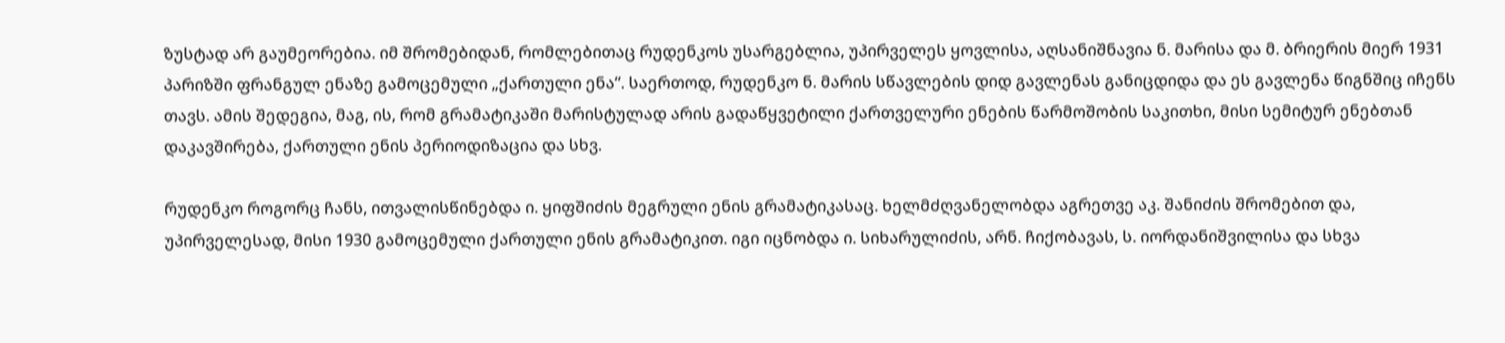ზუსტად არ გაუმეორებია. იმ შრომებიდან, რომლებითაც რუდენკოს უსარგებლია, უპირველეს ყოვლისა, აღსანიშნავია ნ. მარისა და მ. ბრიერის მიერ 1931 პარიზში ფრანგულ ენაზე გამოცემული „ქართული ენა“. საერთოდ, რუდენკო ნ. მარის სწავლების დიდ გავლენას განიცდიდა და ეს გავლენა წიგნშიც იჩენს თავს. ამის შედეგია, მაგ, ის, რომ გრამატიკაში მარისტულად არის გადაწყვეტილი ქართველური ენების წარმოშობის საკითხი, მისი სემიტურ ენებთან დაკავშირება, ქართული ენის პერიოდიზაცია და სხვ.

რუდენკო როგორც ჩანს, ითვალისწინებდა ი. ყიფშიძის მეგრული ენის გრამატიკასაც. ხელმძღვანელობდა აგრეთვე აკ. შანიძის შრომებით და, უპირველესად, მისი 1930 გამოცემული ქართული ენის გრამატიკით. იგი იცნობდა ი. სიხარულიძის, არნ. ჩიქობავას, ს. იორდანიშვილისა და სხვა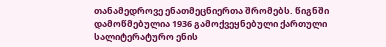თანამედროვე ენათმეცნიერთა შრომებს. წიგნში დამოწმებულია 1936 გამოქვეყნებული ქართული სალიტერატურო ენის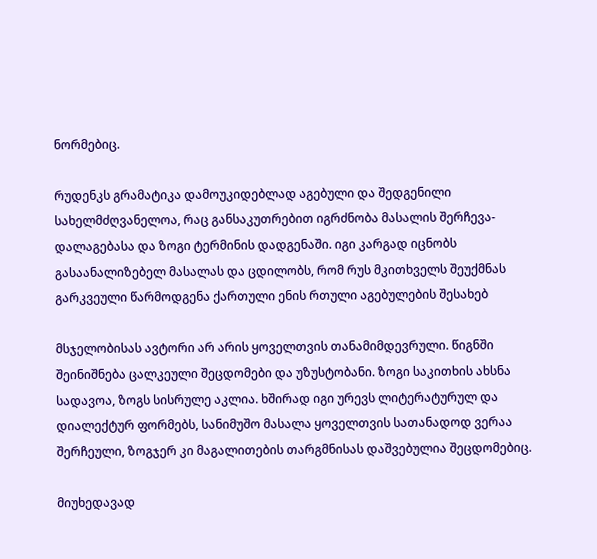ნორმებიც.

რუდენკს გრამატიკა დამოუკიდებლად აგებული და შედგენილი სახელმძღვანელოა, რაც განსაკუთრებით იგრძნობა მასალის შერჩევა-დალაგებასა და ზოგი ტერმინის დადგენაში. იგი კარგად იცნობს გასაანალიზებელ მასალას და ცდილობს, რომ რუს მკითხველს შეუქმნას გარკვეული წარმოდგენა ქართული ენის რთული აგებულების შესახებ

მსჯელობისას ავტორი არ არის ყოველთვის თანამიმდევრული. წიგნში შეინიშნება ცალკეული შეცდომები და უზუსტობანი. ზოგი საკითხის ახსნა სადავოა, ზოგს სისრულე აკლია. ხშირად იგი ურევს ლიტერატურულ და დიალექტურ ფორმებს, სანიმუშო მასალა ყოველთვის სათანადოდ ვერაა შერჩეული, ზოგჯერ კი მაგალითების თარგმნისას დაშვებულია შეცდომებიც.

მიუხედავად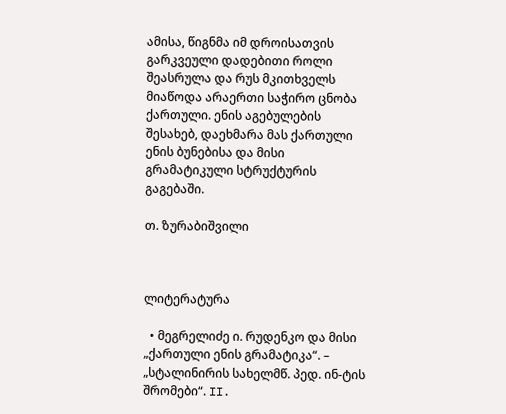ამისა, წიგნმა იმ დროისათვის გარკვეული დადებითი როლი შეასრულა და რუს მკითხველს მიაწოდა არაერთი საჭირო ცნობა ქართული. ენის აგებულების შესახებ, დაეხმარა მას ქართული ენის ბუნებისა და მისი გრამატიკული სტრუქტურის გაგებაში.

თ. ზურაბიშვილი



ლიტერატურა

  • მეგრელიძე ი. რუდენკო და მისი „ქართული ენის გრამატიკა“. – „სტალინირის სახელმწ. პედ. ინ-ტის შრომები“. II.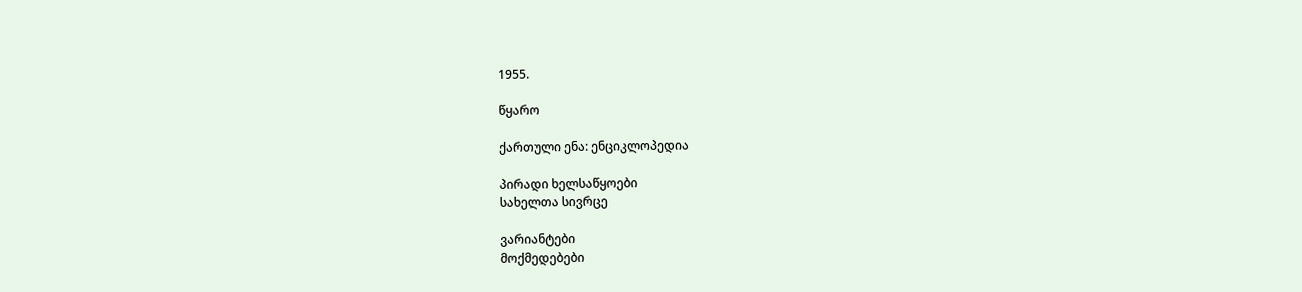1955.

წყარო

ქართული ენა: ენციკლოპედია

პირადი ხელსაწყოები
სახელთა სივრცე

ვარიანტები
მოქმედებები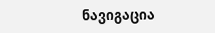ნავიგაცია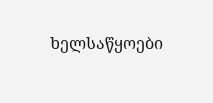ხელსაწყოები